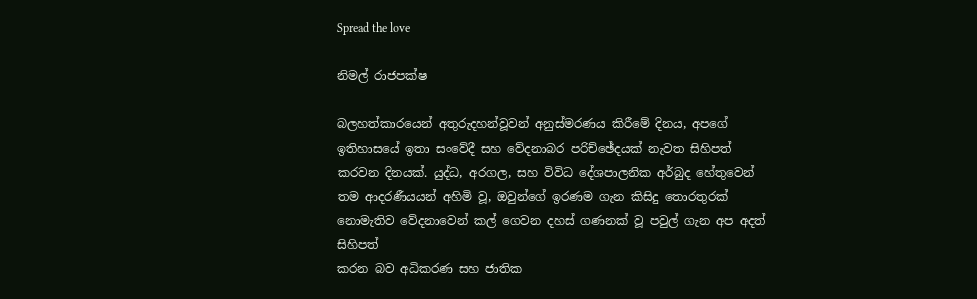Spread the love

නිමල් රාජපක්ෂ

බලහත්කාරයෙන් අතුරුදහන්වූවන් අනුස්මරණය කිරීමේ දිනය, අපගේ ඉතිහාසයේ ඉතා සංවේදී සහ වේදනාබර පරිච්ඡේදයක් නැවත සිහිපත් කරවන දිනයක්. යුද්ධ, අරගල, සහ විවිධ දේශපාලනික අර්බුද හේතුවෙන් තම ආදරණීයයන් අහිමි වූ, ඔවුන්ගේ ඉරණම ගැන කිසිදු තොරතුරක් නොමැතිව වේදනාවෙන් කල් ගෙවන දහස් ගණනක් වූ පවුල් ගැන අප අදත් සිහිපත්
කරන බව අධිකරණ සහ ජාතික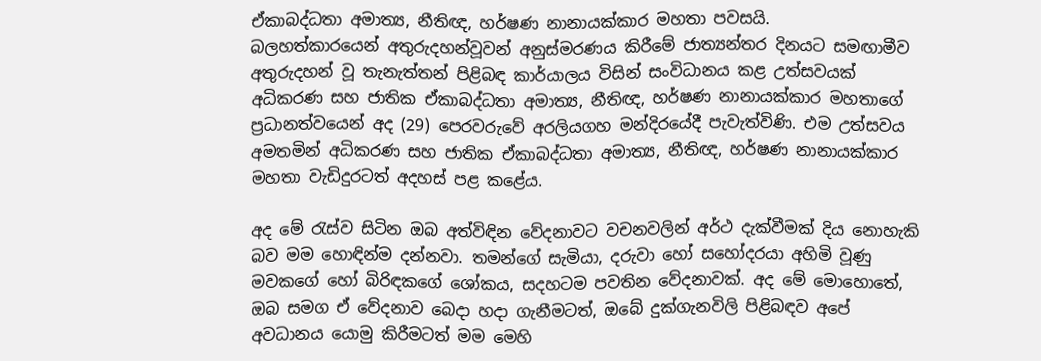ඒකාබද්ධතා අමාත්‍ය, නීතිඥ, හර්ෂණ නානායක්කාර මහතා පවසයි.
බලහත්කාරයෙන් අතුරුදහන්වූවන් අනුස්මරණය කිරීමේ ජාත්‍යන්තර දිනයට සමඟාමීව අතුරුදහන් වූ තැනැත්තන් පිළිබඳ කාර්යාලය විසින් සංවිධානය කළ උත්සවයක් අධිකරණ සහ ජාතික ඒකාබද්ධතා අමාත්‍ය, නීතිඥ, හර්ෂණ නානායක්කාර මහතාගේ ප්‍රධානත්වයෙන් අද (29) පෙරවරුවේ අරලියගහ මන්දිරයේදී පැවැත්විණි. එම උත්සවය අමතමින් අධිකරණ සහ ජාතික ඒකාබද්ධතා අමාත්‍ය, නීතිඥ, හර්ෂණ නානායක්කාර මහතා වැඩිදුරටත් අදහස් පළ කළේය.

අද මේ රැස්ව සිටින ඔබ අත්විඳින වේදනාවට වචනවලින් අර්ථ දැක්වීමක් දිය නොහැකි බව මම හොඳින්ම දන්නවා. තමන්ගේ සැමියා, දරුවා හෝ සහෝදරයා අහිමි වූණු මවකගේ හෝ බිරිඳකගේ ශෝකය, සදහටම පවතින වේදනාවක්. අද මේ මොහොතේ, ඔබ සමග ඒ වේදනාව බෙදා හදා ගැනීමටත්, ඔබේ දුක්ගැනවිලි පිළිබඳව අපේ අවධානය යොමු කිරීමටත් මම මෙහි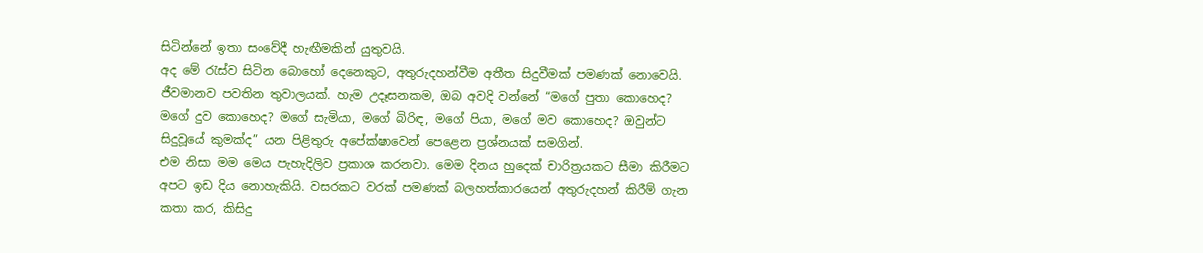සිටින්නේ ඉතා සංවේදී හැඟීමකින් යුතුවයි.
අද මේ රැස්ව සිටින බොහෝ දෙනෙකුට, අතුරුදහන්වීම අතීත සිදුවීමක් පමණක් නොවෙයි. ජීවමානව පවතින තුවාලයක්. හැම උදෑසනකම, ඔබ අවදි වන්නේ “මගේ පුතා කොහෙද? මගේ දුව කොහෙද? මගේ සැමියා, මගේ බිරිඳ, මගේ පියා, මගේ මව කොහෙද? ඔවුන්ට සිදුවූයේ කුමක්ද” යන පිළිතුරු අපේක්ෂාවෙන් පෙළෙන ප්‍රශ්නයක් සමගින්.
එම නිසා මම මෙය පැහැදිලිව ප්‍රකාශ කරනවා. මෙම දිනය හුදෙක් චාරිත්‍රයකට සීමා කිරීමට අපට ඉඩ දිය නොහැකියි. වසරකට වරක් පමණක් බලහත්කාරයෙන් අතුරුදහන් කිරීම් ගැන කතා කර, කිසිදු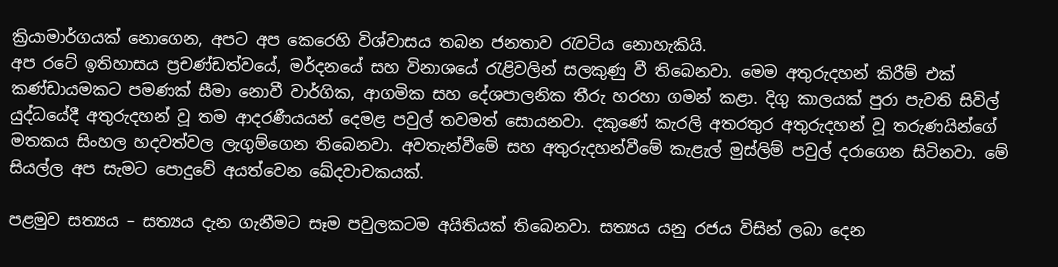ක්‍රියාමාර්ගයක් නොගෙන, අපට අප කෙරෙහි විශ්වාසය තබන ජනතාව රැවටිය නොහැකියි.
අප රටේ ඉතිහාසය ප්‍රචණ්ඩත්වයේ, මර්දනයේ සහ විනාශයේ රැළිවලින් සලකුණු වී තිබෙනවා. මෙම අතුරුදහන් කිරීම් එක් කණ්ඩායමකට පමණක් සීමා නොවී වාර්ගික, ආගමික සහ දේශපාලනික තීරු හරහා ගමන් කළා. දිගු කාලයක් පුරා පැවති සිවිල් යුද්ධයේදී අතුරුදහන් වූ තම ආදරණීයයන් දෙමළ පවුල් තවමත් සොයනවා. දකුණේ කැරලි අතරතුර අතුරුදහන් වූ තරුණයින්ගේ මතකය සිංහල හදවත්වල ලැගුම්ගෙන තිබෙනවා. අවතැන්වීමේ සහ අතුරුදහන්වීමේ කැළැල් මුස්ලිම් පවුල් දරාගෙන සිටිනවා. මේ සියල්ල අප සැමට පොදුවේ අයත්වෙන ඛේදවාචකයක්.

පළමුව සත්‍යය – සත්‍යය දැන ගැනීමට සෑම පවුලකටම අයිතියක් තිබෙනවා. සත්‍යය යනු රජය විසින් ලබා දෙන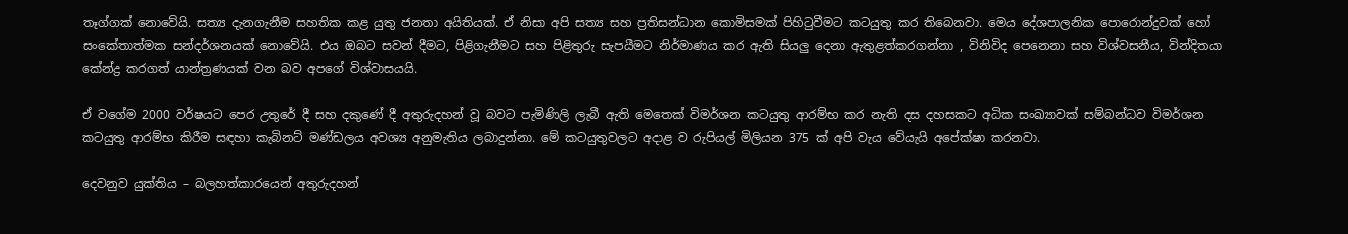තෑග්ගක් නොවේයි. සත්‍ය දැනගැනීම සහතික කළ යුතු ජනතා අයිතියක්. ඒ නිසා අපි සත්‍ය සහ ප්‍රතිසන්ධාන කොමිසමක් පිහිටුවීමට කටයුතු කර තිබෙනවා. මෙය දේශපාලනික පොරොන්දුවක් හෝ සංකේතාත්මක සන්දර්ශනයක් නොවේයි. එය ඔබට සවන් දීමට, පිළිගැනීමට සහ පිළිතුරු සැපයීමට නිර්මාණය කර ඇති සියලු දෙනා ඇතුළත්කරගන්නා , විනිවිද පෙනෙනා සහ විශ්වසනීය, වින්දිතයා කේන්ද්‍ර කරගත් යාන්ත්‍රණයක් වන බව අපගේ විශ්වාසයයි.

ඒ වගේම 2000 වර්ෂයට පෙර උතුරේ දී සහ දකුණේ දී අතුරුදහන් වූ බවට පැමිණිලි ලැබී ඇති මෙතෙක් විමර්ශන කටයුතු ආරම්භ කර නැති දස දහසකට අධික සංඛ්‍යාවක් සම්බන්ධව විමර්ශන කටයුතු ආරම්භ කිරීම සඳහා කැබිනට් මණ්ඩලය අවශ්‍ය අනුමැතිය ලබාදුන්නා. මේ කටයුතුවලට අදාළ ව රුපියල් මිලියන 375 ක් අපි වැය වේයැයි අපේක්ෂා කරනවා.

දෙවනුව යුක්තිය – බලහත්කාරයෙන් අතුරුදහන්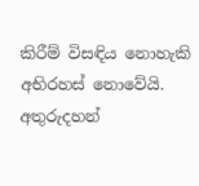කිරීම් විසඳිය නොහැකි අභිරහස් නොවේයි. අතුරුදහන්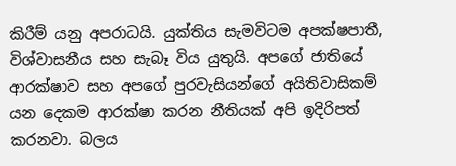කිරීම් යනු අපරාධයි. යුක්තිය සැමවිටම අපක්ෂපාතී, විශ්වාසනීය සහ සැබෑ විය යුතුයි. අපගේ ජාතියේ ආරක්ෂාව සහ අපගේ පුරවැසියන්ගේ අයිතිවාසිකම් යන දෙකම ආරක්ෂා කරන නීතියක් අපි ඉදිරිපත් කරනවා. බලය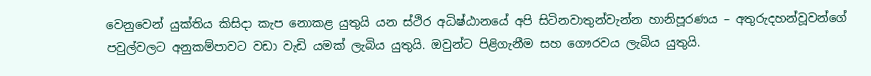වෙනුවෙන් යුක්තිය කිසිදා කැප නොකළ යුතුයි යන ස්ථිර අධිෂ්ඨානයේ අපි සිටිනවාතුන්වැන්න හානිපූරණය – අතුරුදහන්වූවන්ගේ පවුල්වලට අනුකම්පාවට වඩා වැඩි යමක් ලැබිය යුතුයි. ඔවුන්ට පිළිගැනීම සහ ගෞරවය ලැබිය යුතුයි.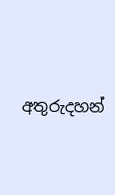අතුරුදහන්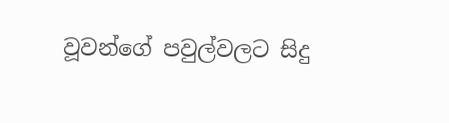වූවන්ගේ පවුල්වලට සිදු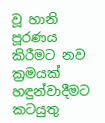වූ හානි පූරණය කිරීමට නව ක්‍රමයක් හඳුන්වාදීමට කටයුතු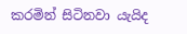කරමින් සිටිනවා යැයිද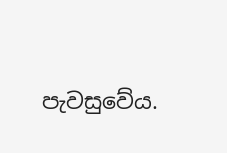පැවසුවේය.